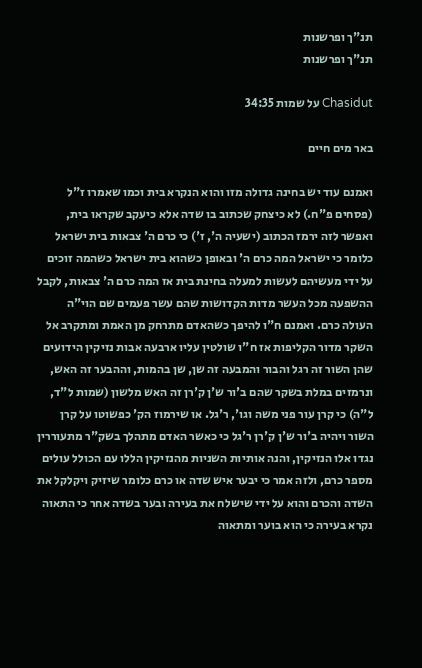תנ"ך ופרשנות
תנ"ך ופרשנות

Chasidut על שמות 34:35

באר מים חיים

ואמנם עוד יש בחינה גדולה מזו והוא הנקרא בית וכמו שאמרו ז"ל (פסחים פ"ח.) לא כיצחק שכתוב בו שדה אלא כיעקב שקראו בית, ואפשר לזה ירמז הכתוב (ישעיה ה', ז') כי כרם ה' צבאות בית ישראל כלומר כי ישראל המה כרם ה' ובאופן כשהוא בית ישראל כשהמה זוכים על ידי מעשיהם לעשות למעלה בחינת בית אז המה כרם ה' צבאות, לקבל ההשפעה מכל העשר מדות הקדושות שהם עשר פעמים שם הוי"ה העולה כרם. ואמנם ח"ו להיפך כשהאדם מתרחק מן האמת ומתקרב אל השקר מדור הקליפות אז ח"ו שולטין עליו ארבעה אבות נזיקין הידועים שהן השור זה רגל והבור והמבעה זה שן, שן בהמות, וההבער זה האש, ונרמזים במלת בשקר שהם ב'ור ש'ן ק'רן זה האש מלשון (שמות ל"ד, ל"ה) כי קרן עור פני משה וגו', ר'גל. או שירמוז הק' כפשוטו על קרן השור ויהיה ב'ור ש'ן ק'רן ר'גל כי כאשר האדם מתהלך בשק"ר מתעוררין נגדו אלו הנזיקין, והנה אותיות השניות מהנזיקין הללו עם הכולל עולים מספר כרם, ולזה אמר כי יבער איש שדה או כרם כלומר שיזיק ויקלקל את השדה והכרם והוא על ידי שישלח את בעירה ובער בשדה אחר כי התאוה נקרא בעירה כי הוא בוער ומתאוה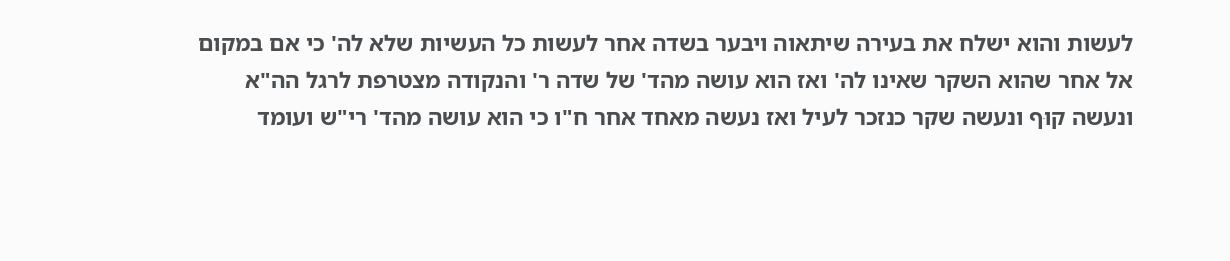לעשות והוא ישלח את בעירה שיתאוה ויבער בשדה אחר לעשות כל העשיות שלא לה' כי אם במקום אל אחר שהוא השקר שאינו לה' ואז הוא עושה מהד' של שדה ר' והנקודה מצטרפת לרגל הה"א ונעשה קוּף ונעשה שקר כנזכר לעיל ואז נעשה מאחד אחר ח"ו כי הוא עושה מהד' רי"ש ועומד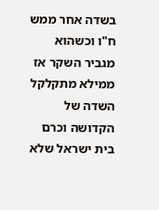בשדה אחר ממש ח"ו וכשהוא מגביר השקר אז ממילא מתקלקל השדה של הקדושה וכרם בית ישראל שלא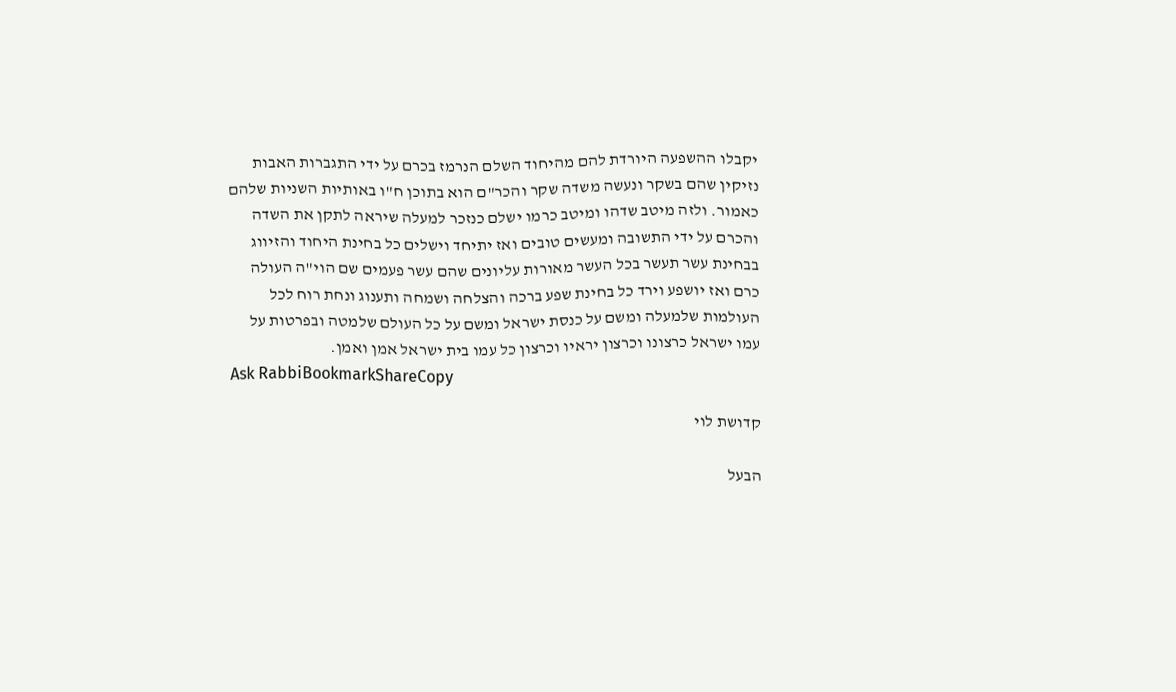יקבלו ההשפעה היורדת להם מהיחוד השלם הנרמז בכרם על ידי התגברות האבות נזיקין שהם בשקר ונעשה משדה שקר והכר"ם הוא בתוכן ח"ו באותיות השניות שלהם כאמור. ולזה מיטב שדהו ומיטב כרמו ישלם כנזכר למעלה שיראה לתקן את השדה והכרם על ידי התשובה ומעשים טובים ואז יתיחד וישלים כל בחינת היחוד והזיווג בבחינת עשר תעשר בכל העשר מאורות עליונים שהם עשר פעמים שם הוי"ה העולה כרם ואז יושפע וירד כל בחינת שפע ברכה והצלחה ושמחה ותענוג ונחת רוח לכל העולמות שלמעלה ומשם על כנסת ישראל ומשם על כל העולם שלמטה ובפרטות על עמו ישראל כרצונו וכרצון יראיו וכרצון כל עמו בית ישראל אמן ואמן.
Ask RabbiBookmarkShareCopy

קדושת לוי

הבעל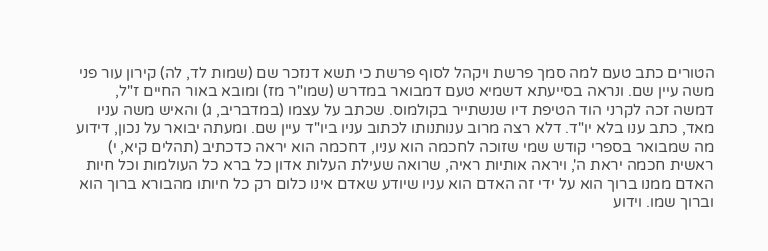הטורים כתב טעם למה סמך פרשת ויקהל לסוף פרשת כי תשא דנזכר שם (שמות לד, לה) קירון עור פני משה עיין שם. ונראה בסייעתא דשמיא טעם דמבואר במדרש (שמו"ר מז) ומובא באור החיים ז"ל, דמשה זכה לקרני הוד הטיפת דיו שנשתייר בקולמוס. שכתב על עצמו (במדבריב, ג) והאיש משה עניו מאד, כתב ענו בלא יו"ד. דלא רצה מרוב ענותנותו לכתוב עניו ביו"ד עיין שם. ומעתה יבואר על נכון, דידוע מה שמבואר בספרי קודש שמי שזוכה לחכמה הוא עניו, דחכמה הוא יראה כדכתיב (תהלים קיא, י) ראשית חכמה יראת ה', ויראה אותיות ראיה, שרואה שעילת העלות אדון כל ברא כל העולמות וכל חיות האדם ממנו ברוך הוא על ידי זה האדם הוא עניו שיודע שאדם אינו כלום רק כל חיותו מהבורא ברוך הוא וברוך שמו. וידוע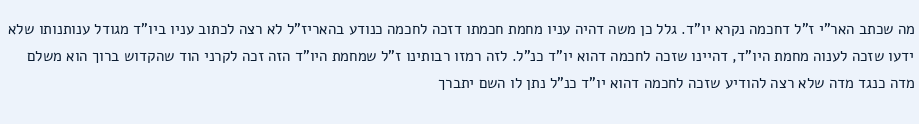מה שכתב האר"י ז"ל דחכמה נקרא יו"ד. גלל כן משה דהיה עניו מחמת חכמתו דזכה לחכמה כנודע בהאריז"ל לא רצה לכתוב עניו ביו"ד מגודל ענותנותו שלא ידעו שזכה לענוה מחמת היו"ד, דהיינו שזכה לחכמה דהוא יו"ד כנ"ל. לזה רמזו רבותינו ז"ל שמחמת היו"ד הזה זכה לקרני הוד שהקדוש ברוך הוא משלם מדה כנגד מדה שלא רצה להודיע שזכה לחכמה דהוא יו"ד כנ"ל נתן לו השם יתברך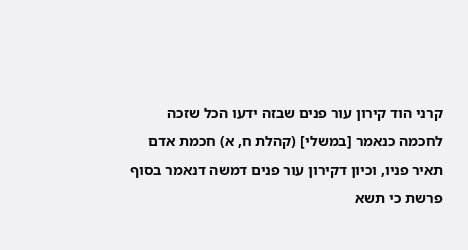קרני הוד קירון עור פנים שבזה ידעו הכל שזכה לחכמה כנאמר [במשלי] (קהלת ח, א) חכמת אדם תאיר פניו, וכיון דקירון עור פנים דמשה דנאמר בסוף פרשת כי תשא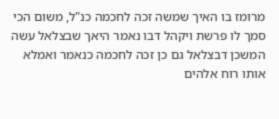מרומז בו האיך שמשה זכה לחכמה כנ"ל, משום הכי סמך לו פרשת ויקהל דבו נאמר היאך שבצלאל עשה המשכן דבצלאל גם כן זכה לחכמה כנאמר ואמלא אותו רוח אלהים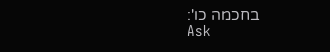בחכמה כו':
Ask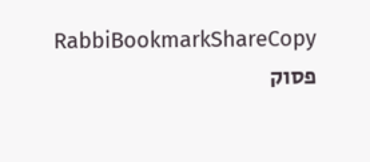RabbiBookmarkShareCopy
פסוק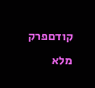קודםפרק מלא